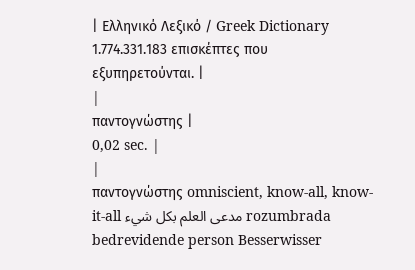| Ελληνικό Λεξικό / Greek Dictionary 1.774.331.183 επισκέπτες που εξυπηρετούνται. |
|
παντογνώστης |
0,02 sec. |
|
παντογνώστης omniscient, know-all, know-it-all مدعى العلم بكل شيء rozumbrada bedrevidende person Besserwisser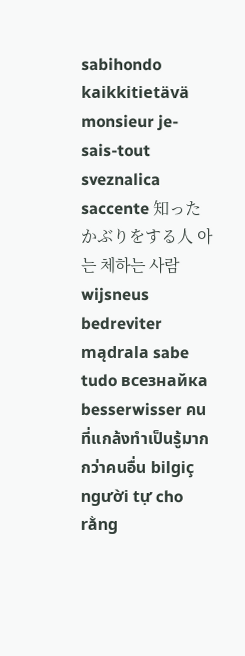sabihondo kaikkitietävä monsieur je-sais-tout sveznalica saccente 知ったかぶりをする人 아는 체하는 사람 wijsneus bedreviter mądrala sabe tudo всезнайка besserwisser คนที่แกล้งทำเป็นรู้มากกว่าคนอื่น bilgiç người tự cho rằng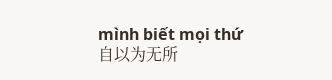mình biết mọi thứ 自以为无所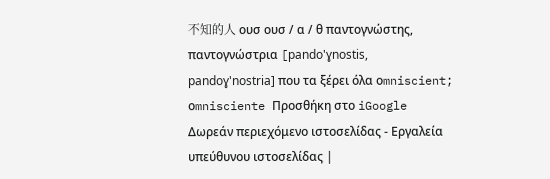不知的人 ουσ ουσ / α / θ παντογνώστης, παντογνώστρια [pando'ɣnostis, pandoɣ'nostria] που τα ξέρει όλα οmniscient; οmnisciente Προσθήκη στο iGoogle Δωρεάν περιεχόμενο ιστοσελίδας - Εργαλεία υπεύθυνου ιστοσελίδας |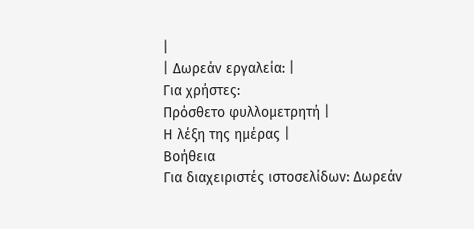|
| Δωρεάν εργαλεία: |
Για χρήστες:
Πρόσθετο φυλλομετρητή |
Η λέξη της ημέρας |
Βοήθεια
Για διαχειριστές ιστοσελίδων: Δωρεάν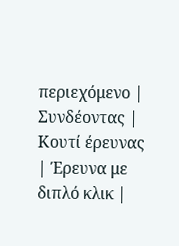περιεχόμενο | Συνδέοντας | Κουτί έρευνας | Έρευνα με διπλό κλικ |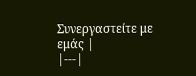Συνεργαστείτε με εμάς |
|---|